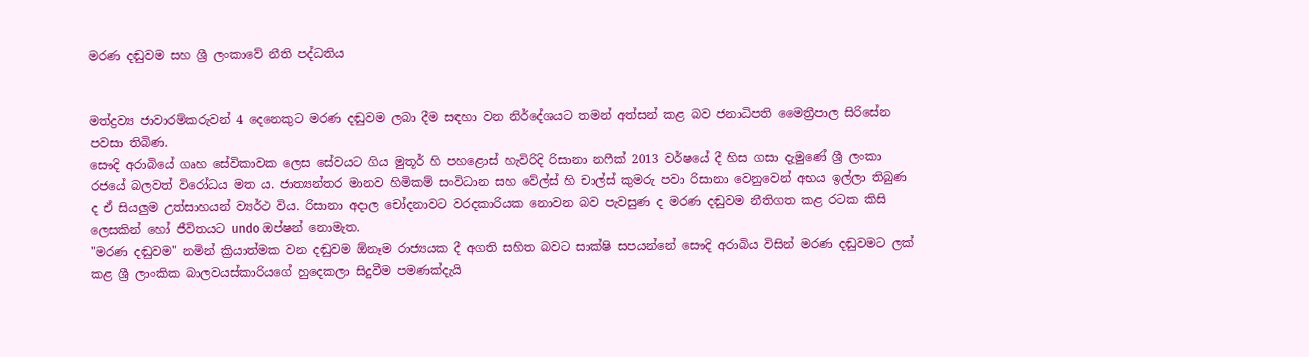මරණ දඬුවම සහ ශ්‍රී ලංකාවේ නීති පද්ධතිය


මත්ද්‍රව්‍ය ජාවාරම්කරුවන් 4 දෙනෙකුට මරණ දඬුවම ලබා දීම සඳහා වන නිර්දේශයට තමන් අත්සන් කළ බව ජනාධිපති මෛත්‍රීපාල සිරිසේන පවසා තිබිණ.
සෞදි අරාබියේ ගෘහ සේවිකාවක ලෙස සේවයට ගිය මුතූර් හි පහළොස් හැවිරිදි රිසානා නෆීක් 2013 වර්ෂයේ දී හිස ගසා දැමුණේ ශ්‍රී ලංකා රජයේ බලවත් විරෝධය මත ය. ජාත්‍යන්තර මානව හිමිකම් සංවිධාන සහ වේල්ස් හි චාල්ස් කුමරු පවා රිසානා වෙනුවෙන් අභය ඉල්ලා තිබුණ ද ඒ සියලුම උත්සාහයන් ව්‍යර්ථ විය. රිසානා අදාල චෝදනාවට වරදකාරියක නොවන බව පැවසුණ ද මරණ දඬුවම නීතිගත කළ රටක කිසි ලෙසකින් හෝ ජීවිතයට undo ඔප්ෂන් නොමැත.
"මරණ දඬුවම" නමින් ක්‍රියාත්මක වන දඬුවම ඕනෑම රාජ්‍යයක දී අගති සහිත බවට සාක්ෂි සපයන්නේ සෞදි අරාබිය විසින් මරණ දඬුවමට ලක් කළ ශ්‍රී ලාංකික බාලවයස්කාරියගේ හුදෙකලා සිදුවීම පමණක්දැයි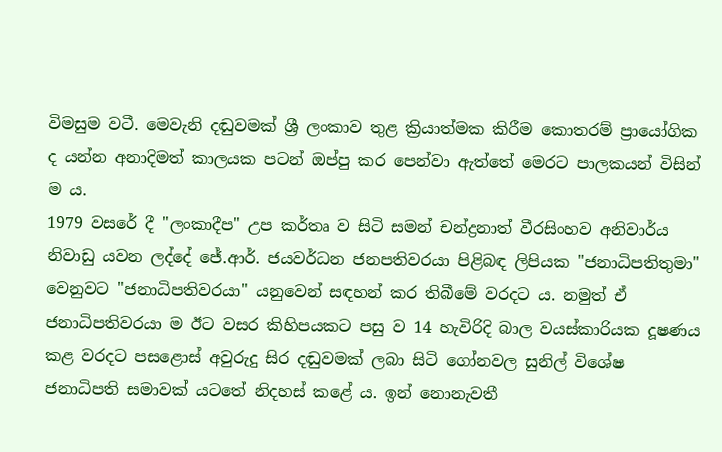විමසුම වටී. මෙවැනි දඬුවමක් ශ්‍රී ලංකාව තුළ ක්‍රියාත්මක කිරීම කොතරම් ප්‍රායෝගික ද යන්න අනාදිමත් කාලයක පටන් ඔප්පු කර පෙන්වා ඇත්තේ මෙරට පාලකයන් විසින් ම ය.
1979 වසරේ දී "ලංකාදීප" උප කර්තෘ ව සිටි සමන් චන්ද්‍රනාත් වීරසිංහව අනිවාර්ය නිවාඩු යවන ලද්දේ ජේ.ආර්. ජයවර්ධන ජනපතිවරයා පිළිබඳ ලිපියක "ජනාධිපතිතුමා" වෙනුවට "ජනාධිපතිවරයා" යනුවෙන් සඳහන් කර තිබීමේ වරදට ය. නමුත් ඒ ජනාධිපතිවරයා ම ඊට වසර කිහිපයකට පසු ව 14 හැවිරිදි බාල වයස්කාරියක දූෂණය කළ වරදට පසළොස් අවුරුදු සිර දඬුවමක් ලබා සිටි ගෝනවල සුනිල් විශේෂ ජනාධිපති සමාවක් යටතේ නිදහස් කළේ ය. ඉන් නොනැවතී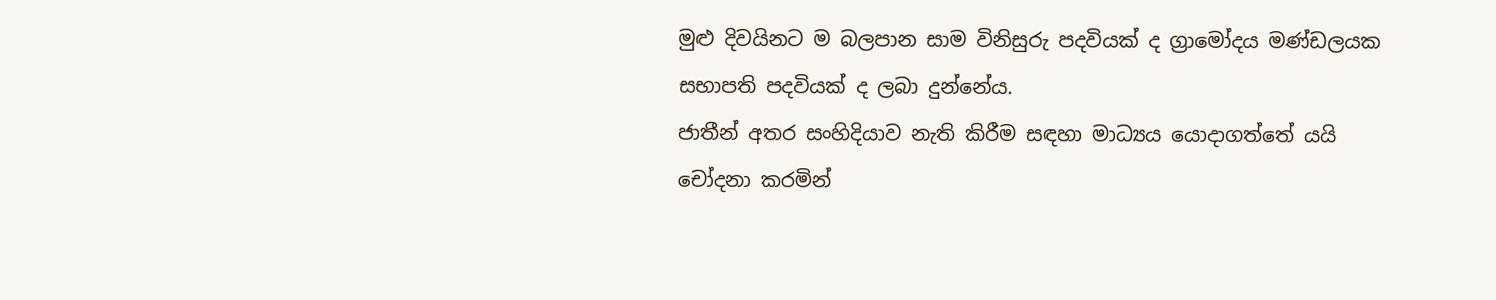මුළු දිවයිනට ම බලපාන සාම විනිසුරු පදවියක් ද ග්‍රාමෝදය මණ්ඩලයක සභාපති පදවියක් ද ලබා දුන්නේය.
ජාතීන් අතර සංහිදියාව නැති කිරීම සඳහා මාධ්‍යය යොදාගත්තේ යයි චෝදනා කරමින්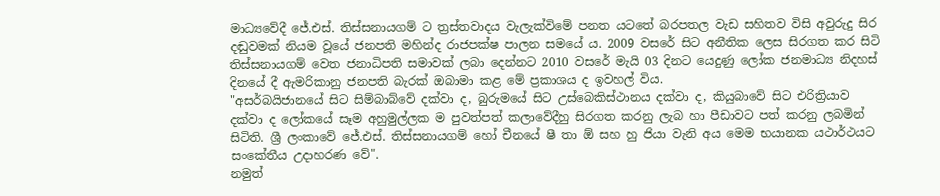මාධ්‍යවේදී ජේ.එස්. තිස්සනායගම් ට ත්‍රස්තවාදය වැලැක්විමේ පනත යටතේ බරපතල වැඩ සහිතව විසි අවුරුදු සිර දඬුවමක් නියම වූයේ ජනපති මහින්ද රාජපක්ෂ පාලන සමයේ ය. 2009 වසරේ සිට අනීතික ලෙස සිරගත කර සිටි තිස්සනායගම් වෙත ජනාධිපති සමාවක් ලබා දෙන්නට 2010 වසරේ මැයි 03 දිනට යෙදුණු ලෝක ජනමාධ්‍ය නිදහස් දිනයේ දී ඇමරිකානු ජනපති බැරක් ඔබාමා කළ මේ ප්‍රකාශය ද ඉවහල් විය.
"අසර්බයිජානයේ සිට සිම්බාබ්වේ දක්වා ද, බුරුමයේ සිට උස්බෙකිස්ථානය දක්වා ද, කියුබාවේ සිට එරිත්‍රියාව දක්වා ද ලෝකයේ සෑම අහුමුල්ලක ම පුවත්පත් කලාවේදීහු සිරගත කරනු ලැබ හා පීඩාවට පත් කරනු ලබමින් සිටිති. ශ්‍රී ලංකාවේ ජේ.එස්. තිස්සනායගම් හෝ චීනයේ ෂී තා ඕ සහ හු ජියා වැනි අය මෙම භයානක යථාර්ථයට සංකේතීය උදාහරණ වේ".
නමුත්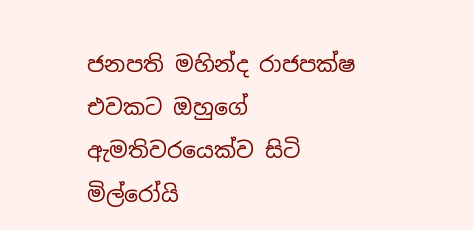ජනපති මහින්ද රාජපක්ෂ එවකට ඔහුගේ ඇමතිවරයෙක්ව සිටි මිල්රෝයි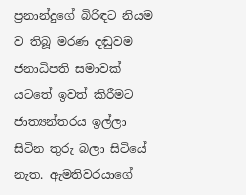ප්‍රනාන්දුගේ බිරිඳට නියම ව තිබූ මරණ දඬුවම ජනාධිපති සමාවක් යටතේ ඉවත් කිරීමට ජාත්‍යන්තරය ඉල්ලා සිටින තුරු බලා සිටියේ නැත. ඇමතිවරයාගේ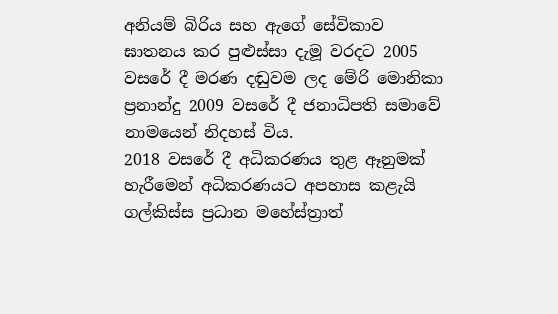අනියම් බිරිය සහ ඇගේ සේවිකාව ඝාතනය කර පුළුස්සා දැමූ වරදට 2005 වසරේ දී මරණ දඬුවම ලද මේරි මොනිකා ප්‍රනාන්දු 2009 වසරේ දී ජනාධිපති සමාවේ නාමයෙන් නිදහස් විය.
2018 වසරේ දී අධිකරණය තුළ ඈනුමක් හැරීමෙන් අධිකරණයට අපහාස කළැයි ගල්කිස්ස ප්‍රධාන මහේස්ත්‍රාත්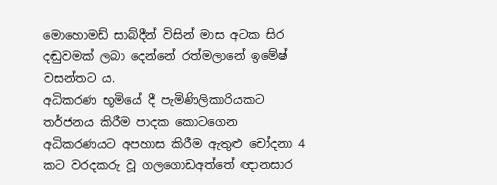මොහොමඩ් සාබ්දීන් විසින් මාස අටක සිර දඬුවමක් ලබා දෙන්නේ රත්මලානේ ඉමේෂ් වසන්තට ය.
අධිකරණ භූමියේ දී පැමිණිලිකාරියකට තර්ජනය කිරීම පාදක කොටගෙන අධිකරණයට අපහාස කිරීම ඇතුළු චෝදනා 4 කට වරදකරු වූ ගලගොඩඅත්තේ ඥානසාර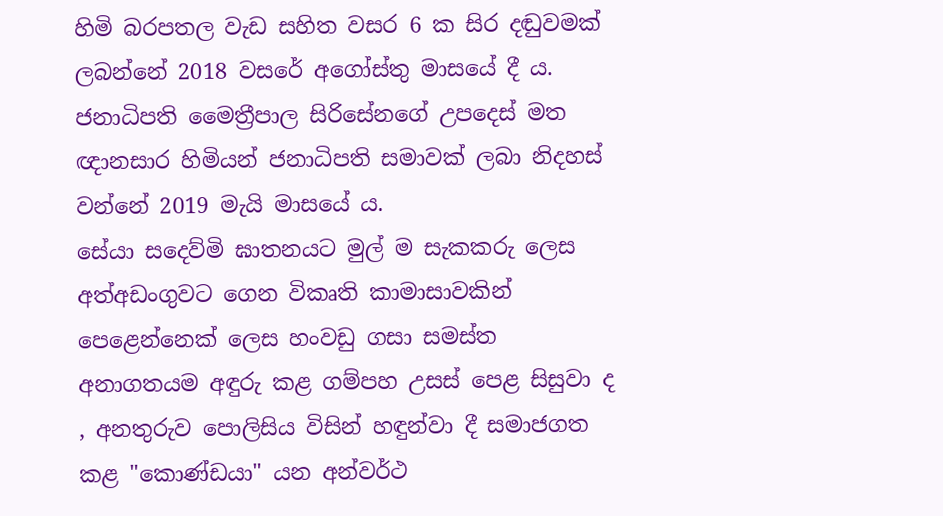හිමි බරපතල වැඩ සහිත වසර 6 ක සිර දඬුවමක් ලබන්නේ 2018 වසරේ අගෝස්තු මාසයේ දී ය. ජනාධිපති මෛත්‍රීපාල සිරිසේනගේ උපදෙස් මත ඥානසාර හිමියන් ජනාධිපති සමාවක් ලබා නිදහස් වන්නේ 2019 මැයි මාසයේ ය.
සේයා සදෙව්මි ඝාතනයට මුල් ම සැකකරු ලෙස අත්අඩංගුවට ගෙන විකෘති කාමාසාවකින් පෙළෙන්නෙක් ලෙස හංවඩු ගසා සමස්ත අනාගතයම අඳුරු කළ ගම්පහ උසස් පෙළ සිසුවා ද , අනතුරුව පොලිසිය විසින් හඳුන්වා දී සමාජගත කළ "කොණ්ඩයා" යන අන්වර්ථ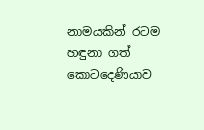නාමයකින් රටම හඳුනා ගත් කොටදෙණියාව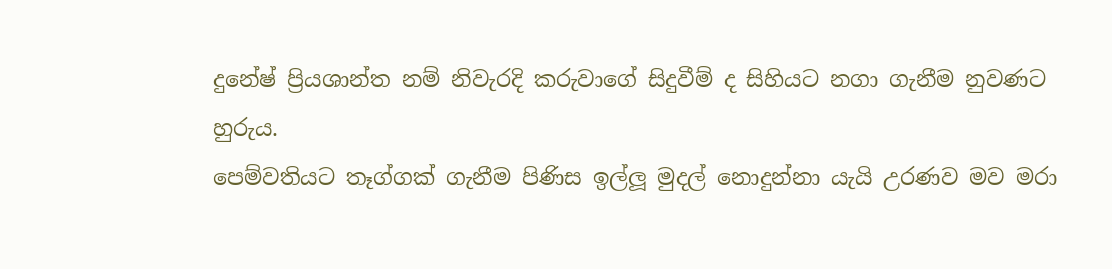දුනේෂ් ප්‍රියශාන්ත නම් නිවැරදි කරුවාගේ සිදුවීම් ද සිහියට නගා ගැනීම නුවණට හුරුය.
පෙම්වතියට තෑග්ගක් ගැනීම පිණිස ඉල්ලූ මුදල් නොදුන්නා යැයි උරණව මව මරා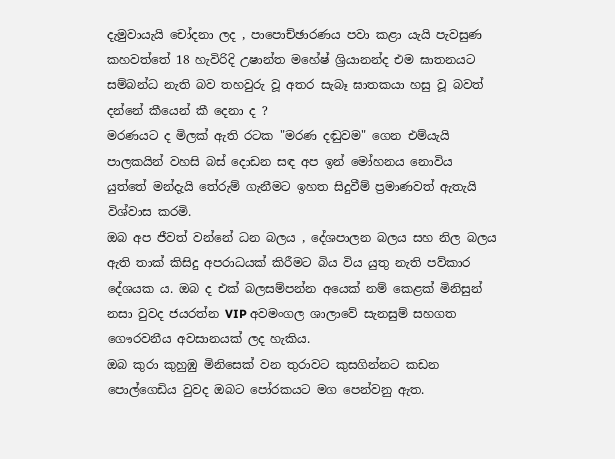දැමුවායැයි චෝදනා ලද , පාපොච්ඡාරණය පවා කළා යැයි පැවසුණ කහවත්‍තේ 18 හැවිරිදි උෂාන්ත මහේෂ් ශ්‍රියානන්ද එම ඝාතනයට සම්බන්ධ නැති බව තහවුරු වූ අතර සැබෑ ඝාතකයා හසු වූ බවත් දන්නේ කීයෙන් කී දෙනා ද ?
මරණයට ද මිලක් ඇති රටක "මරණ දඬුවම" ගෙන එම්යැයි පාලකයින් වහසි බස් දොඩන සඳ අප ඉන් මෝහනය නොවිය යුත්‍තේ මන්දැයි තේරුම් ගැනීමට ඉහත සිදුවීම් ප්‍රමාණවත් ඇතැයි විශ්වාස කරමි.
ඔබ අප ජීවත් වන්නේ ධන බලය , දේශපාලන බලය සහ නිල බලය ඇති තාක් කිසිදු අපරාධයක් කිරීමට බිය විය යුතු නැති පව්කාර දේශයක ය. ඔබ ද එක් බලසම්පන්න අයෙක් නම් කෙළක් මිනිසුන් නසා වුවද ජයරත්න VIP අවමංගල ශාලාවේ සැනසුම් සහගත ගෞරවනීය අවසානයක් ලද හැකිය.
ඔබ කුරා කුහුඹු මිනිසෙක් වන තුරාවට කුසගින්නට කඩන පොල්ගෙඩිය වුවද ඔබට පෝරකයට මග පෙන්වනු ඇත.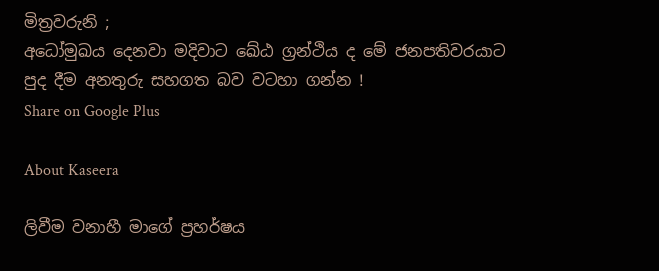මිත්‍රවරුනි ;
අධෝමුඛය දෙනවා මදිවාට ඛේඨ ග්‍රන්ථිය ද මේ ජනපතිවරයාට පුද දීම අනතුරු සහගත බව වටහා ගන්න !
Share on Google Plus

About Kaseera

ලිවීම වනාහී මාගේ ප්‍රහර්ෂය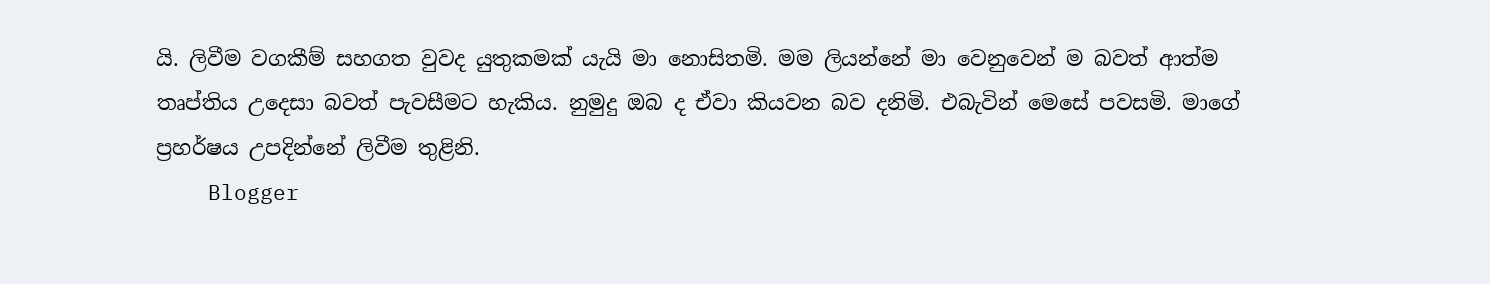යි. ලිවීම වගකීම් සහගත වුවද යුතුකමක් යැයි මා නොසිතමි. මම ලියන්නේ මා වෙනුවෙන් ම බවත් ආත්ම තෘප්තිය උදෙසා බවත් පැවසීමට හැකිය. නුමුදු ඔබ ද ඒවා කියවන බව දනිමි. එබැවින් මෙසේ පවසමි. මාගේ ප්‍රහර්ෂය උපදින්නේ ලිවීම තුළිනි.
    Blogger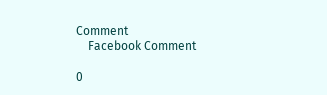Comment
    Facebook Comment

0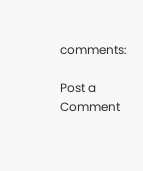comments:

Post a Comment